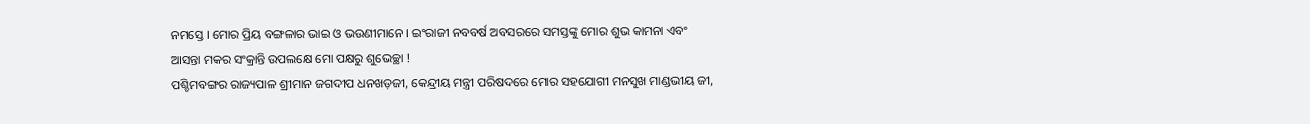ନମସ୍ତେ । ମୋର ପ୍ରିୟ ବଙ୍ଗଳାର ଭାଇ ଓ ଭଉଣୀମାନେ । ଇଂରାଜୀ ନବବର୍ଷ ଅବସରରେ ସମସ୍ତଙ୍କୁ ମୋର ଶୁଭ କାମନା ଏବଂ ଆସନ୍ତା ମକର ସଂକ୍ରାନ୍ତି ଉପଲକ୍ଷେ ମୋ ପକ୍ଷରୁ ଶୁଭେଚ୍ଛା !
ପଶ୍ଚିମବଙ୍ଗର ରାଜ୍ୟପାଳ ଶ୍ରୀମାନ ଜଗଦୀପ ଧନଖଡ଼ଜୀ, କେନ୍ଦ୍ରୀୟ ମନ୍ତ୍ରୀ ପରିଷଦରେ ମୋର ସହଯୋଗୀ ମନସୁଖ ମାଣ୍ଡଭୀୟ ଜୀ,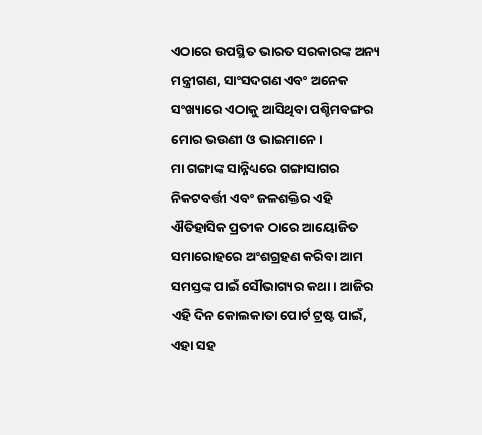ଏଠାରେ ଉପସ୍ଥିତ ଭାରତ ସରକାରଙ୍କ ଅନ୍ୟ ମନ୍ତ୍ରୀଗଣ, ସାଂସଦଗଣ ଏବଂ ଅନେକ ସଂଖ୍ୟାରେ ଏଠାକୁ ଆସିଥିବା ପଶ୍ଚିମବଙ୍ଗର ମୋର ଭଉଣୀ ଓ ଭାଇମାନେ ।
ମା ଗଙ୍ଗାଙ୍କ ସାନ୍ନିଧ୍ୟରେ ଗଙ୍ଗାସାଗର ନିକଟବର୍ତ୍ତୀ ଏବଂ ଜଳଶକ୍ତିର ଏହି ଐତିହାସିକ ପ୍ରତୀକ ଠାରେ ଆୟୋଜିତ ସମାରୋହରେ ଅଂଶଗ୍ରହଣ କରିବା ଆମ ସମସ୍ତଙ୍କ ପାଇଁ ସୌଭାଗ୍ୟର କଥା । ଆଜିର ଏହି ଦିନ କୋଲକାତା ପୋର୍ଟ ଟ୍ରଷ୍ଟ ପାଇଁ, ଏହା ସହ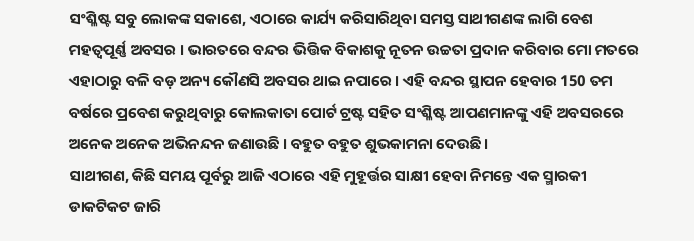ସଂଶ୍ଳିଷ୍ଟ ସବୁ ଲୋକଙ୍କ ସକାଶେ, ଏଠାରେ କାର୍ଯ୍ୟ କରିସାରିଥିବା ସମସ୍ତ ସାଥୀଗଣଙ୍କ ଲାଗି ବେଶ ମହତ୍ଵପୂର୍ଣ୍ଣ ଅବସର । ଭାରତରେ ବନ୍ଦର ଭିତ୍ତିକ ବିକାଶକୁ ନୂତନ ଉଚ୍ଚତା ପ୍ରଦାନ କରିବାର ମୋ ମତରେ ଏହାଠାରୁ ବଳି ବଡ଼ ଅନ୍ୟ କୌଣସି ଅବସର ଥାଇ ନପାରେ । ଏହି ବନ୍ଦର ସ୍ଥାପନ ହେବାର 150 ତମ ବର୍ଷରେ ପ୍ରବେଶ କରୁଥିବାରୁ କୋଲକାତା ପୋର୍ଟ ଟ୍ରଷ୍ଟ ସହିତ ସଂଶ୍ଳିଷ୍ଟ ଆପଣମାନଙ୍କୁ ଏହି ଅବସରରେ ଅନେକ ଅନେକ ଅଭିନନ୍ଦନ ଜଣାଉଛି । ବହୁତ ବହୁତ ଶୁଭକାମନା ଦେଉଛି ।
ସାଥୀଗଣ, କିଛି ସମୟ ପୂର୍ବରୁ ଆଜି ଏଠାରେ ଏହି ମୁହୂର୍ତ୍ତର ସାକ୍ଷୀ ହେବା ନିମନ୍ତେ ଏକ ସ୍ମାରକୀ ଡାକଟିକଟ ଜାରି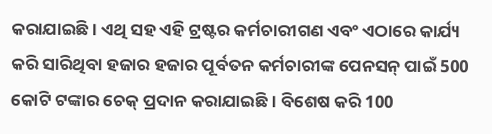କରାଯାଇଛି । ଏଥି ସହ ଏହି ଟ୍ରଷ୍ଟର କର୍ମଚାରୀଗଣ ଏବଂ ଏଠାରେ କାର୍ଯ୍ୟ କରି ସାରିଥିବା ହଜାର ହଜାର ପୂର୍ବତନ କର୍ମଚାରୀଙ୍କ ପେନସନ୍ ପାଇଁ 500 କୋଟି ଟଙ୍କାର ଚେକ୍ ପ୍ରଦାନ କରାଯାଇଛି । ବିଶେଷ କରି 100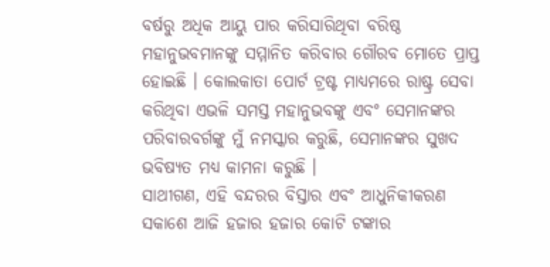ବର୍ଷରୁ ଅଧିକ ଆୟୁ ପାର କରିସାରିଥିବା ବରିଷ୍ଠ ମହାନୁଭବମାନଙ୍କୁ ସମ୍ମାନିତ କରିବାର ଗୌରବ ମୋତେ ପ୍ରାପ୍ତ ହୋଇଛି । କୋଲକାତା ପୋର୍ଟ ଟ୍ରଷ୍ଟ ମାଧ୍ୟମରେ ରାଷ୍ଟ୍ର ସେବା କରିଥିବା ଏଭଳି ସମସ୍ତ ମହାନୁଭବଙ୍କୁ ଏବଂ ସେମାନଙ୍କର ପରିବାରବର୍ଗଙ୍କୁ ମୁଁ ନମସ୍କାର କରୁଛି, ସେମାନଙ୍କର ସୁଖଦ ଭବିଷ୍ୟତ ମଧ୍ୟ କାମନା କରୁଛି ।
ସାଥୀଗଣ, ଏହି ବନ୍ଦରର ବିସ୍ତାର ଏବଂ ଆଧୁନିକୀକରଣ ସକାଶେ ଆଜି ହଜାର ହଜାର କୋଟି ଟଙ୍କାର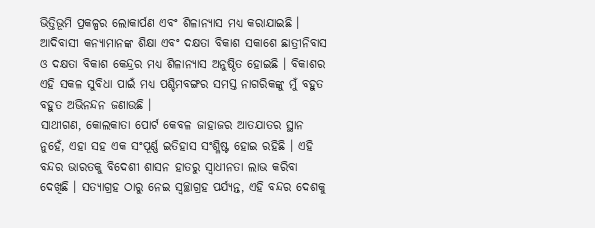ଭିତ୍ତିଭୂମି ପ୍ରକଳ୍ପର ଲୋକାର୍ପଣ ଏବଂ ଶିଳାନ୍ୟାସ ମଧ୍ୟ କରାଯାଇଛି । ଆଦିବାସୀ କନ୍ୟାମାନଙ୍କ ଶିକ୍ଷା ଏବଂ ଦକ୍ଷତା ବିକାଶ ସକାଶେ ଛାତ୍ରୀନିବାସ ଓ ଦକ୍ଷତା ବିକାଶ କେନ୍ଦ୍ରର ମଧ୍ୟ ଶିଳାନ୍ୟାସ ଅନୁଷ୍ଠିତ ହୋଇଛି । ବିକାଶର ଏହି ସକଳ ସୁବିଧା ପାଇଁ ମଧ୍ୟ ପଶ୍ଚିମବଙ୍ଗର ସମସ୍ତ ନାଗରିକଙ୍କୁ ମୁଁ ବହୁତ ବହୁତ ଅଭିନନ୍ଦନ ଜଣାଉଛି ।
ସାଥୀଗଣ, କୋଲକାତା ପୋର୍ଟ କେବଳ ଜାହାଜର ଆତଯାତର ସ୍ଥାନ ନୁହେଁ, ଏହା ସହ ଏକ ସଂପୂର୍ଣ୍ଣ ଇତିହାସ ସଂଶ୍ଳିଷ୍ଟ ହୋଇ ରହିଛି । ଏହି ବନ୍ଦର ଭାରତକୁ ବିଦେଶୀ ଶାସନ ହାତରୁ ସ୍ୱାଧୀନତା ଲାଭ କରିବା ଦେଖିଛି । ସତ୍ୟାଗ୍ରହ ଠାରୁ ନେଇ ସ୍ୱଚ୍ଛାଗ୍ରହ ପର୍ଯ୍ୟନ୍ତ, ଏହି ବନ୍ଦର ଦେଶକୁ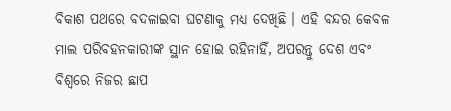ବିକାଶ ପଥରେ ବଦଳାଇବା ଘଟଣାକୁ ମଧ୍ୟ ଦେଖିଛି । ଏହି ବନ୍ଦର କେବଳ ମାଲ ପରିବହନକାରୀଙ୍କ ସ୍ଥାନ ହୋଇ ରହିନାହିଁ, ଅପରନ୍ତୁ ଦେଶ ଏବଂ ବିଶ୍ୱରେ ନିଜର ଛାପ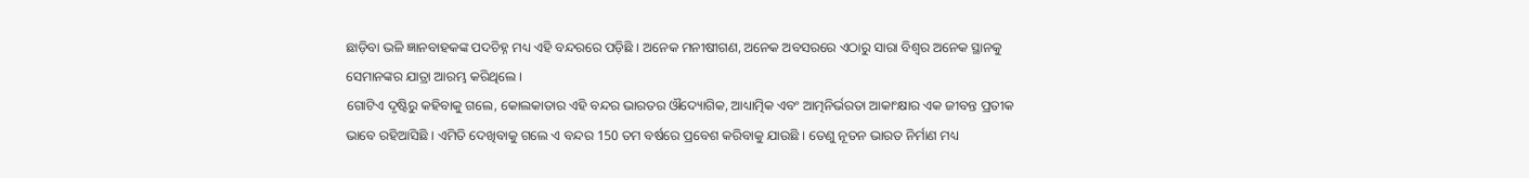ଛାଡ଼ିବା ଭଳି ଜ୍ଞାନବାହକଙ୍କ ପଦଚିହ୍ନ ମଧ୍ୟ ଏହି ବନ୍ଦରରେ ପଡ଼ିଛି । ଅନେକ ମନୀଷୀଗଣ, ଅନେକ ଅବସରରେ ଏଠାରୁ ସାରା ବିଶ୍ୱର ଅନେକ ସ୍ଥାନକୁ ସେମାନଙ୍କର ଯାତ୍ରା ଆରମ୍ଭ କରିଥିଲେ ।
ଗୋଟିଏ ଦୃଷ୍ଟିରୁ କହିବାକୁ ଗଲେ, କୋଲକାତାର ଏହି ବନ୍ଦର ଭାରତର ଔଦ୍ୟୋଗିକ, ଆଧ୍ୟାତ୍ମିକ ଏବଂ ଆତ୍ମନିର୍ଭରତା ଆକାଂକ୍ଷାର ଏକ ଜୀବନ୍ତ ପ୍ରତୀକ ଭାବେ ରହିଆସିଛି । ଏମିତି ଦେଖିବାକୁ ଗଲେ ଏ ବନ୍ଦର 150 ତମ ବର୍ଷରେ ପ୍ରବେଶ କରିବାକୁ ଯାଉଛି । ତେଣୁ ନୂତନ ଭାରତ ନିର୍ମାଣ ମଧ୍ୟ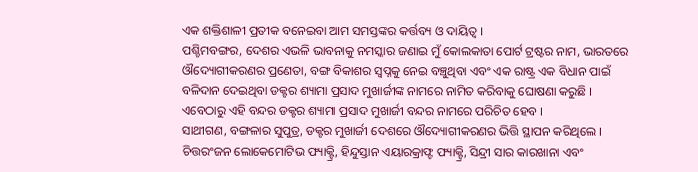ଏକ ଶକ୍ତିଶାଳୀ ପ୍ରତୀକ ବନେଇବା ଆମ ସମସ୍ତଙ୍କର କର୍ତ୍ତବ୍ୟ ଓ ଦାୟିତ୍ୱ ।
ପଶ୍ଚିମବଙ୍ଗର, ଦେଶର ଏଭଳି ଭାବନାକୁ ନମସ୍କାର ଜଣାଇ ମୁଁ କୋଲକାତା ପୋର୍ଟ ଟ୍ରଷ୍ଟର ନାମ, ଭାରତରେ ଔଦ୍ୟୋଗୀକରଣର ପ୍ରଣେତା, ବଙ୍ଗ ବିକାଶର ସ୍ୱପ୍ନକୁ ନେଇ ବଞ୍ଚୁଥିବା ଏବଂ ଏକ ରାଷ୍ଟ୍ର ଏକ ବିଧାନ ପାଇଁ ବଳିଦାନ ଦେଇଥିବା ଡକ୍ଟର ଶ୍ୟାମା ପ୍ରସାଦ ମୁଖାର୍ଜୀଙ୍କ ନାମରେ ନାମିତ କରିବାକୁ ଘୋଷଣା କରୁଛି । ଏବେଠାରୁ ଏହି ବନ୍ଦର ଡକ୍ଟର ଶ୍ୟାମା ପ୍ରସାଦ ମୁଖାର୍ଜୀ ବନ୍ଦର ନାମରେ ପରିଚିତ ହେବ ।
ସାଥୀଗଣ, ବଙ୍ଗଳାର ସୁପୁତ୍ର, ଡକ୍ଟର ମୁଖାର୍ଜୀ ଦେଶରେ ଔଦ୍ୟୋଗୀକରଣର ଭିତ୍ତି ସ୍ଥାପନ କରିଥିଲେ । ଚିତ୍ତରଂଜନ ଲୋକେମୋଟିଭ ଫ୍ୟାକ୍ଟ୍ରି, ହିନ୍ଦୁସ୍ତାନ ଏୟାରକ୍ରାଫ୍ଟ ଫ୍ୟାକ୍ଟ୍ରି, ସିନ୍ଦ୍ରୀ ସାର କାରଖାନା ଏବଂ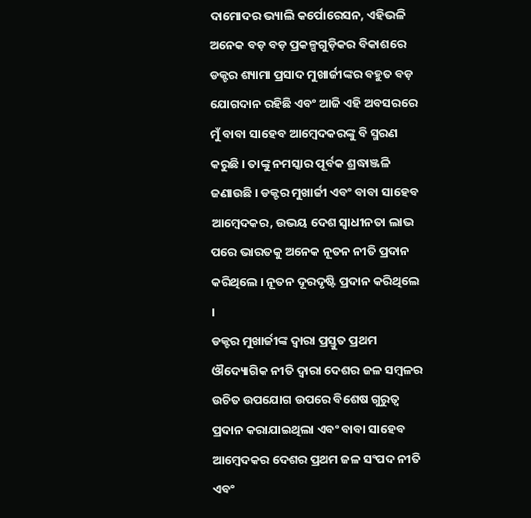ଦାମୋଦର ଭ୍ୟାଲି କର୍ପୋରେସନ, ଏହିଭଳି ଅନେକ ବଡ଼ ବଡ଼ ପ୍ରକଳ୍ପଗୁଡ଼ିକର ବିକାଶରେ ଡକ୍ଟର ଶ୍ୟାମା ପ୍ରସାଦ ମୁଖାର୍ଜୀଙ୍କର ବହୁତ ବଡ଼ ଯୋଗଦାନ ରହିଛି ଏବଂ ଆଜି ଏହି ଅବସରରେ ମୁଁ ବାବା ସାହେବ ଆମ୍ବେଦକରଙ୍କୁ ବି ସ୍ମରଣ କରୁଛି । ତାଙ୍କୁ ନମସ୍କାର ପୂର୍ବକ ଶ୍ରଦ୍ଧାଞ୍ଜଳି ଜଣାଉଛି । ଡକ୍ଟର ମୁଖାର୍ଜୀ ଏବଂ ବାବା ସାହେବ ଆମ୍ବେଦକର, ଉଭୟ ଦେଶ ସ୍ୱାଧୀନତା ଲାଭ ପରେ ଭାରତକୁ ଅନେକ ନୂତନ ନୀତି ପ୍ରଦାନ କରିଥିଲେ । ନୂତନ ଦୂରଦୃଷ୍ଟି ପ୍ରଦାନ କରିଥିଲେ ।
ଡକ୍ଟର ମୁଖାର୍ଜୀଙ୍କ ଦ୍ୱାରା ପ୍ରସ୍ତୁତ ପ୍ରଥମ ଔଦ୍ୟୋଗିକ ନୀତି ଦ୍ୱାରା ଦେଶର ଜଳ ସମ୍ବଳର ଉଚିତ ଉପଯୋଗ ଉପରେ ବିଶେଷ ଗୁରୁତ୍ୱ ପ୍ରଦାନ କରାଯାଇଥିଲା ଏବଂ ବାବା ସାହେବ ଆମ୍ବେଦକର ଦେଶର ପ୍ରଥମ ଜଳ ସଂପଦ ନୀତି ଏବଂ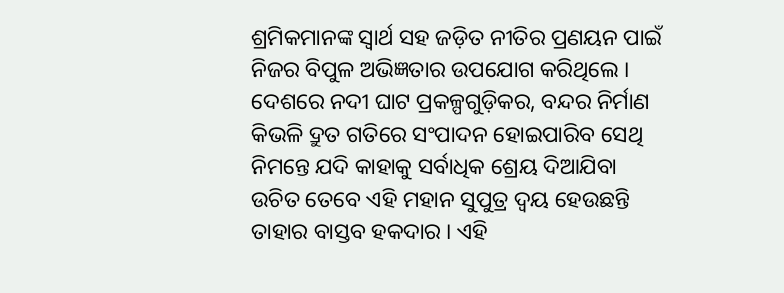ଶ୍ରମିକମାନଙ୍କ ସ୍ୱାର୍ଥ ସହ ଜଡ଼ିତ ନୀତିର ପ୍ରଣୟନ ପାଇଁ ନିଜର ବିପୁଳ ଅଭିଜ୍ଞତାର ଉପଯୋଗ କରିଥିଲେ । ଦେଶରେ ନଦୀ ଘାଟ ପ୍ରକଳ୍ପଗୁଡ଼ିକର, ବନ୍ଦର ନିର୍ମାଣ କିଭଳି ଦ୍ରୁତ ଗତିରେ ସଂପାଦନ ହୋଇପାରିବ ସେଥି ନିମନ୍ତେ ଯଦି କାହାକୁ ସର୍ବାଧିକ ଶ୍ରେୟ ଦିଆଯିବା ଉଚିତ ତେବେ ଏହି ମହାନ ସୁପୁତ୍ର ଦ୍ୱୟ ହେଉଛନ୍ତି ତାହାର ବାସ୍ତବ ହକଦାର । ଏହି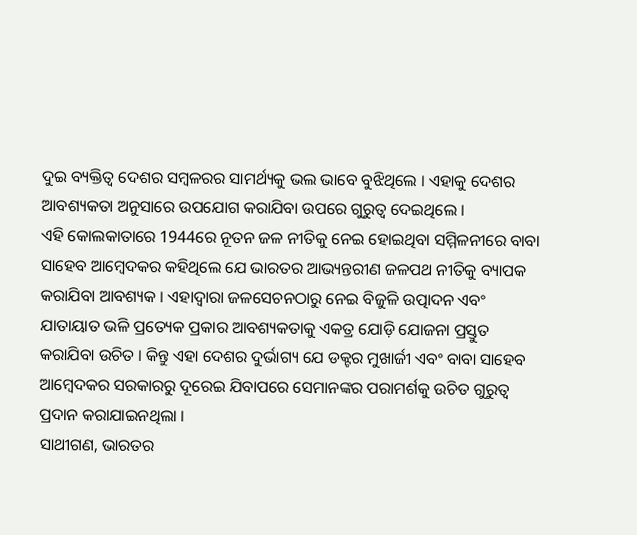ଦୁଇ ବ୍ୟକ୍ତିତ୍ୱ ଦେଶର ସମ୍ବଳରର ସାମର୍ଥ୍ୟକୁ ଭଲ ଭାବେ ବୁଝିଥିଲେ । ଏହାକୁ ଦେଶର ଆବଶ୍ୟକତା ଅନୁସାରେ ଉପଯୋଗ କରାଯିବା ଉପରେ ଗୁରୁତ୍ୱ ଦେଇଥିଲେ ।
ଏହି କୋଲକାତାରେ 1944ରେ ନୂତନ ଜଳ ନୀତିକୁ ନେଇ ହୋଇଥିବା ସମ୍ମିଳନୀରେ ବାବା ସାହେବ ଆମ୍ବେଦକର କହିଥିଲେ ଯେ ଭାରତର ଆଭ୍ୟନ୍ତରୀଣ ଜଳପଥ ନୀତିକୁ ବ୍ୟାପକ କରାଯିବା ଆବଶ୍ୟକ । ଏହାଦ୍ୱାରା ଜଳସେଚନଠାରୁ ନେଇ ବିଜୁଳି ଉତ୍ପାଦନ ଏବଂ ଯାତାୟାତ ଭଳି ପ୍ରତ୍ୟେକ ପ୍ରକାର ଆବଶ୍ୟକତାକୁ ଏକତ୍ର ଯୋଡ଼ି ଯୋଜନା ପ୍ରସ୍ତୁତ କରାଯିବା ଉଚିତ । କିନ୍ତୁ ଏହା ଦେଶର ଦୁର୍ଭାଗ୍ୟ ଯେ ଡକ୍ଟର ମୁଖାର୍ଜୀ ଏବଂ ବାବା ସାହେବ ଆମ୍ବେଦକର ସରକାରରୁ ଦୂରେଇ ଯିବାପରେ ସେମାନଙ୍କର ପରାମର୍ଶକୁ ଉଚିତ ଗୁରୁତ୍ୱ ପ୍ରଦାନ କରାଯାଇନଥିଲା ।
ସାଥୀଗଣ, ଭାରତର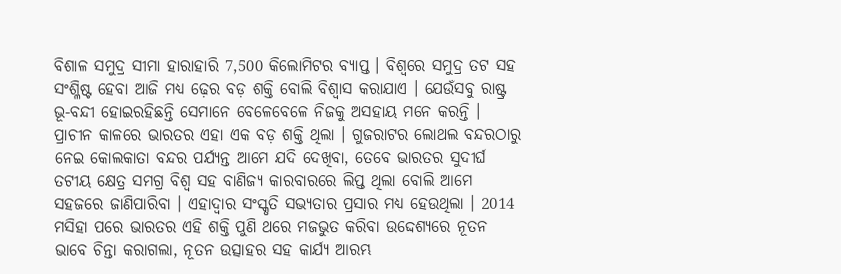ବିଶାଳ ସମୁଦ୍ର ସୀମା ହାରାହାରି 7,500 କିଲୋମିଟର ବ୍ୟାପ୍ତ । ବିଶ୍ୱରେ ସମୁଦ୍ର ତଟ ସହ ସଂଶ୍ଳିଷ୍ଟ ହେବା ଆଜି ମଧ୍ୟ ଢ଼େର ବଡ଼ ଶକ୍ତି ବୋଲି ବିଶ୍ୱାସ କରାଯାଏ । ଯେଉଁସବୁ ରାଷ୍ଟ୍ର ଭୂ-ବନ୍ଦୀ ହୋଇରହିଛନ୍ତି ସେମାନେ ବେଳେବେଳେ ନିଜକୁ ଅସହାୟ ମନେ କରନ୍ତି । ପ୍ରାଚୀନ କାଳରେ ଭାରତର ଏହା ଏକ ବଡ଼ ଶକ୍ତି ଥିଲା । ଗୁଜରାଟର ଲୋଥଲ ବନ୍ଦରଠାରୁ ନେଇ କୋଲକାତା ବନ୍ଦର ପର୍ଯ୍ୟନ୍ତ ଆମେ ଯଦି ଦେଖିବା, ତେବେ ଭାରତର ସୁଦୀର୍ଘ ତଟୀୟ କ୍ଷେତ୍ର ସମଗ୍ର ବିଶ୍ୱ ସହ ବାଣିଜ୍ୟ କାରବାରରେ ଲିପ୍ତ ଥିଲା ବୋଲି ଆମେ ସହଜରେ ଜାଣିପାରିବା । ଏହାଦ୍ୱାର ସଂସ୍କୃତି ସଭ୍ୟତାର ପ୍ରସାର ମଧ୍ୟ ହେଉଥିଲା । 2014 ମସିହା ପରେ ଭାରତର ଏହି ଶକ୍ତି ପୁଣି ଥରେ ମଜଭୁତ କରିବା ଉଦ୍ଦେଶ୍ୟରେ ନୂତନ ଭାବେ ଚିନ୍ତା କରାଗଲା, ନୂତନ ଉତ୍ସାହର ସହ କାର୍ଯ୍ୟ ଆରମ୍ଭ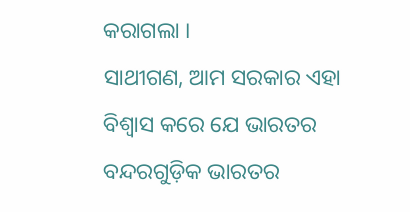କରାଗଲା ।
ସାଥୀଗଣ, ଆମ ସରକାର ଏହା ବିଶ୍ୱାସ କରେ ଯେ ଭାରତର ବନ୍ଦରଗୁଡ଼ିକ ଭାରତର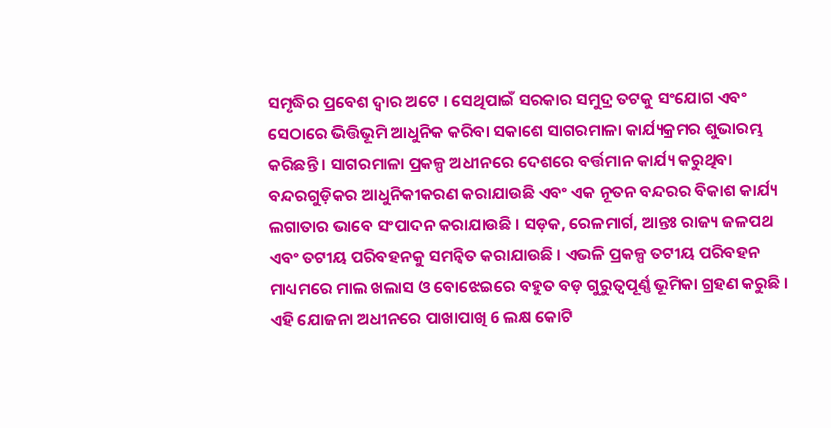ସମୃଦ୍ଧିର ପ୍ରବେଶ ଦ୍ୱାର ଅଟେ । ସେଥିପାଇଁ ସରକାର ସମୁଦ୍ର ତଟକୁ ସଂଯୋଗ ଏବଂ ସେଠାରେ ଭିତ୍ତିଭୂମି ଆଧୁନିକ କରିବା ସକାଶେ ସାଗରମାଳା କାର୍ଯ୍ୟକ୍ରମର ଶୁଭାରମ୍ଭ କରିଛନ୍ତି । ସାଗରମାଳା ପ୍ରକଳ୍ପ ଅଧୀନରେ ଦେଶରେ ବର୍ତ୍ତମାନ କାର୍ଯ୍ୟ କରୁଥିବା ବନ୍ଦରଗୁଡ଼ିକର ଆଧୁନିକୀକରଣ କରାଯାଉଛି ଏବଂ ଏକ ନୂତନ ବନ୍ଦରର ବିକାଶ କାର୍ଯ୍ୟ ଲଗାତାର ଭାବେ ସଂପାଦନ କରାଯାଉଛି । ସଡ଼କ, ରେଳମାର୍ଗ, ଆନ୍ତଃ ରାଜ୍ୟ ଜଳପଥ ଏବଂ ତଟୀୟ ପରିବହନକୁ ସମନ୍ୱିତ କରାଯାଉଛି । ଏଭଳି ପ୍ରକଳ୍ପ ତଟୀୟ ପରିବହନ ମାଧ୍ୟମରେ ମାଲ ଖଲାସ ଓ ବୋଝେଇରେ ବହୁତ ବଡ଼ ଗୁରୁତ୍ୱପୂର୍ଣ୍ଣ ଭୂମିକା ଗ୍ରହଣ କରୁଛି ।
ଏହି ଯୋଜନା ଅଧୀନରେ ପାଖାପାଖି 6 ଲକ୍ଷ କୋଟି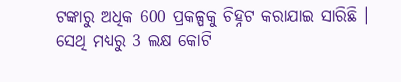ଟଙ୍କାରୁ ଅଧିକ 600 ପ୍ରକଳ୍ପକୁ ଚିହ୍ନଟ କରାଯାଇ ସାରିଛି । ସେଥି ମଧ୍ୟରୁ 3 ଲକ୍ଷ କୋଟି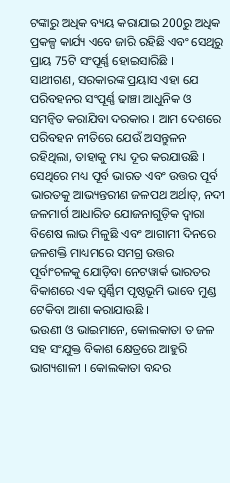ଟଙ୍କାରୁ ଅଧିକ ବ୍ୟୟ କରାଯାଇ 200ରୁ ଅଧିକ ପ୍ରକଳ୍ପ କାର୍ଯ୍ୟ ଏବେ ଜାରି ରହିଛି ଏବଂ ସେଥିରୁ ପ୍ରାୟ 75ଟି ସଂପୂର୍ଣ୍ଣ ହୋଇସାରିଛି ।
ସାଥୀଗଣ, ସରକାରଙ୍କ ପ୍ରୟାସ ଏହା ଯେ ପରିବହନର ସଂପୂର୍ଣ୍ଣ ଢାଞ୍ଚା ଆଧୁନିକ ଓ ସମନ୍ୱିତ କରାଯିବା ଦରକାର । ଆମ ଦେଶରେ ପରିବହନ ନୀତିରେ ଯେଉଁ ଅସନ୍ତୁଳନ ରହିଥିଲା, ତାହାକୁ ମଧ୍ୟ ଦୂର କରଯାଉଛି । ସେଥିରେ ମଧ୍ୟ ପୂର୍ବ ଭାରତ ଏବଂ ଉତ୍ତର ପୂର୍ବ ଭାରତକୁ ଆଭ୍ୟନ୍ତରୀଣ ଜଳପଥ ଅର୍ଥାତ୍, ନଦୀ ଜଳମାର୍ଗ ଆଧାରିତ ଯୋଜନାଗୁଡ଼ିକ ଦ୍ୱାରା ବିଶେଷ ଲାଭ ମିଳୁଛି ଏବଂ ଆଗାମୀ ଦିନରେ ଜଳଶକ୍ତି ମାଧ୍ୟମରେ ସମଗ୍ର ଉତ୍ତର ପୂର୍ବାଂଚଳକୁ ଯୋଡ଼ିବା ନେଟୱାର୍କ ଭାରତର ବିକାଶରେ ଏକ ସ୍ୱର୍ଣ୍ଣିମ ପୃଷ୍ଠଭୂମି ଭାବେ ମୁଣ୍ଡ ଟେକିବା ଆଶା କରାଯାଉଛି ।
ଭଉଣୀ ଓ ଭାଇମାନେ, କୋଲକାତା ତ ଜଳ ସହ ସଂଯୁକ୍ତ ବିକାଶ କ୍ଷେତ୍ରରେ ଆହୁରି ଭାଗ୍ୟଶାଳୀ । କୋଲକାତା ବନ୍ଦର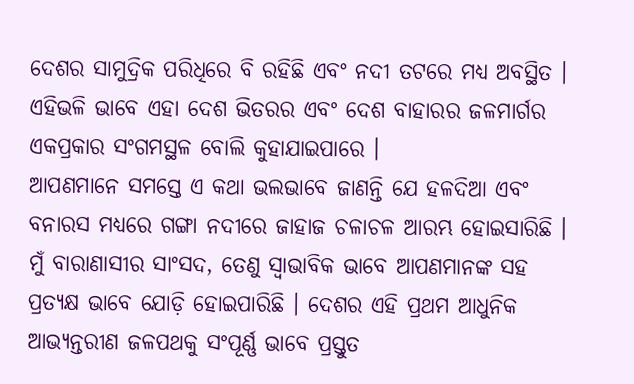ଦେଶର ସାମୁଦ୍ରିକ ପରିଧିରେ ବି ରହିଛି ଏବଂ ନଦୀ ତଟରେ ମଧ୍ୟ ଅବସ୍ଥିତ । ଏହିଭଳି ଭାବେ ଏହା ଦେଶ ଭିତରର ଏବଂ ଦେଶ ବାହାରର ଜଳମାର୍ଗର ଏକପ୍ରକାର ସଂଗମସ୍ଥଳ ବୋଲି କୁହାଯାଇପାରେ ।
ଆପଣମାନେ ସମସ୍ତେ ଏ କଥା ଭଲଭାବେ ଜାଣନ୍ତି ଯେ ହଳଦିଆ ଏବଂ ବନାରସ ମଧ୍ୟରେ ଗଙ୍ଗା ନଦୀରେ ଜାହାଜ ଚଳାଚଳ ଆରମ୍ଭ ହୋଇସାରିଛି । ମୁଁ ବାରାଣାସୀର ସାଂସଦ, ତେଣୁ ସ୍ୱାଭାବିକ ଭାବେ ଆପଣମାନଙ୍କ ସହ ପ୍ରତ୍ୟକ୍ଷ ଭାବେ ଯୋଡ଼ି ହୋଇପାରିଛି । ଦେଶର ଏହି ପ୍ରଥମ ଆଧୁନିକ ଆଭ୍ୟନ୍ତରୀଣ ଜଳପଥକୁ ସଂପୂର୍ଣ୍ଣ ଭାବେ ପ୍ରସ୍ତୁତ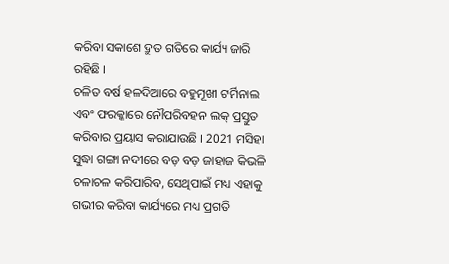କରିବା ସକାଶେ ଦ୍ରୁତ ଗତିରେ କାର୍ଯ୍ୟ ଜାରି ରହିଛି ।
ଚଳିତ ବର୍ଷ ହଳଦିଆରେ ବହୁମୂଖୀ ଟର୍ମିନାଲ ଏବଂ ଫରକ୍କାରେ ନୌପରିବହନ ଲକ୍ ପ୍ରସ୍ତୁତ କରିବାର ପ୍ରୟାସ କରାଯାଉଛି । 2021 ମସିହା ସୁଦ୍ଧା ଗଙ୍ଗା ନଦୀରେ ବଡ଼ ବଡ଼ ଜାହାଜ କିଭଳି ଚଳାଚଳ କରିପାରିବ, ସେଥିପାଇଁ ମଧ୍ୟ ଏହାକୁ ଗଭୀର କରିବା କାର୍ଯ୍ୟରେ ମଧ୍ୟ ପ୍ରଗତି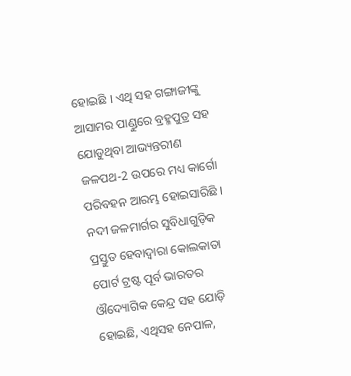ହୋଇଛି । ଏଥି ସହ ଗଙ୍ଗାଜୀଙ୍କୁ ଆସାମର ପାଣ୍ଡୁରେ ବ୍ରହ୍ମପୁତ୍ର ସହ ଯୋଡୁଥିବା ଆଭ୍ୟନ୍ତରୀଣ ଜଳପଥ-2 ଉପରେ ମଧ୍ୟ କାର୍ଗୋ ପରିବହନ ଆରମ୍ଭ ହୋଇସାରିଛି । ନଦୀ ଜଳମାର୍ଗର ସୁବିଧାଗୁଡ଼ିକ ପ୍ରସ୍ତୁତ ହେବାଦ୍ୱାରା କୋଲକାତା ପୋର୍ଟ ଟ୍ରଷ୍ଟ ପୂର୍ବ ଭାରତର ଔଦ୍ୟୋଗିକ କେନ୍ଦ୍ର ସହ ଯୋଡ଼ି ହୋଇଛି, ଏଥିସହ ନେପାଳ,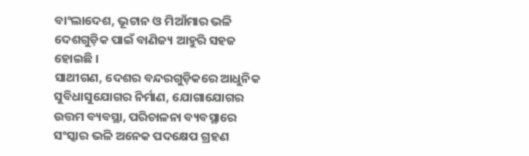ବାଂଲାଦେଶ, ଭୂଟାନ ଓ ମିଆଁମାର ଭଳି ଦେଶଗୁଡ଼ିକ ପାଇଁ ବାଣିଜ୍ୟ ଆହୁରି ସହଜ ହୋଇଛି ।
ସାଥୀଗଣ, ଦେଶର ବନ୍ଦରଗୁଡ଼ିକରେ ଆଧୁନିକ ସୁବିଧାସୁଯୋଗର ନିର୍ମାଣ, ଯୋଗାଯୋଗର ଉତ୍ତମ ବ୍ୟବସ୍ଥା, ପରିଚାଳନା ବ୍ୟବସ୍ଥାରେ ସଂସ୍କାର ଭଳି ଅନେକ ପଦକ୍ଷେପ ଗ୍ରହଣ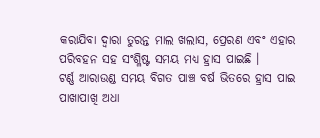କରାଯିବା ଦ୍ୱାରା ତୁରନ୍ତ ମାଲ ଖଲାସ, ପ୍ରେରଣ ଏବଂ ଏହାର ପରିବହନ ସହ ସଂଶ୍ଳିଷ୍ଟ ସମୟ ମଧ୍ୟ ହ୍ରାସ ପାଇଛି ।
ଟର୍ଣ୍ଣ ଆରାଉଣ୍ଡ ସମୟ ବିଗତ ପାଞ୍ଚ ବର୍ଷ ଭିତରେ ହ୍ରାସ ପାଇ ପାଖାପାଖି ଅଧା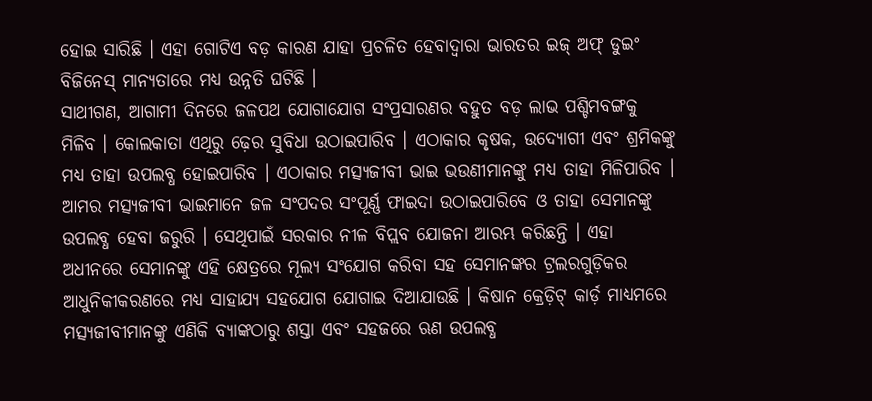ହୋଇ ସାରିଛି । ଏହା ଗୋଟିଏ ବଡ଼ କାରଣ ଯାହା ପ୍ରଚଳିତ ହେବାଦ୍ୱାରା ଭାରତର ଇଜ୍ ଅଫ୍ ଡୁଇଂ ବିଜିନେସ୍ ମାନ୍ୟତାରେ ମଧ୍ୟ ଉନ୍ନତି ଘଟିଛି ।
ସାଥୀଗଣ, ଆଗାମୀ ଦିନରେ ଜଳପଥ ଯୋଗାଯୋଗ ସଂପ୍ରସାରଣର ବହୁତ ବଡ଼ ଲାଭ ପଶ୍ଚିମବଙ୍ଗକୁ ମିଳିବ । କୋଲକାତା ଏଥିରୁ ଢ଼େର ସୁବିଧା ଉଠାଇପାରିବ । ଏଠାକାର କୃଷକ, ଉଦ୍ୟୋଗୀ ଏବଂ ଶ୍ରମିକଙ୍କୁ ମଧ୍ୟ ତାହା ଉପଲବ୍ଧ ହୋଇପାରିବ । ଏଠାକାର ମତ୍ସ୍ୟଜୀବୀ ଭାଇ ଭଉଣୀମାନଙ୍କୁ ମଧ୍ୟ ତାହା ମିଳିପାରିବ ।
ଆମର ମତ୍ସ୍ୟଜୀବୀ ଭାଇମାନେ ଜଳ ସଂପଦର ସଂପୂର୍ଣ୍ଣ ଫାଇଦା ଉଠାଇପାରିବେ ଓ ତାହା ସେମାନଙ୍କୁ ଉପଲବ୍ଧ ହେବା ଜରୁରି । ସେଥିପାଇଁ ସରକାର ନୀଳ ବିପ୍ଲବ ଯୋଜନା ଆରମ୍ଭ କରିଛନ୍ତି । ଏହା ଅଧୀନରେ ସେମାନଙ୍କୁ ଏହି କ୍ଷେତ୍ରରେ ମୂଲ୍ୟ ସଂଯୋଗ କରିବା ସହ ସେମାନଙ୍କର ଟ୍ରଲରଗୁଡ଼ିକର ଆଧୁନିକୀକରଣରେ ମଧ୍ୟ ସାହାଯ୍ୟ ସହଯୋଗ ଯୋଗାଇ ଦିଆଯାଉଛି । କିଷାନ କ୍ରେଡ଼ିଟ୍ କାର୍ଡ଼ ମାଧ୍ୟମରେ ମତ୍ସ୍ୟଜୀବୀମାନଙ୍କୁ ଏଣିକି ବ୍ୟାଙ୍କଠାରୁ ଶସ୍ତା ଏବଂ ସହଜରେ ଋଣ ଉପଲବ୍ଧ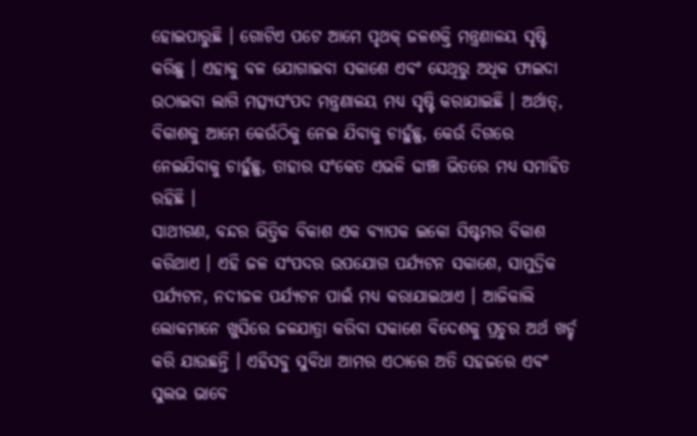ହୋଇପାରୁଛି । ଗୋଟିଏ ପଟେ ଆମେ ପୃଥକ୍ ଜଳଶକ୍ତି ମନ୍ତ୍ରଣାଳୟ ସୃଷ୍ଟି କରିଛୁ । ଏହାକୁ ବଳ ଯୋଗାଇବା ସକାଶେ ଏବଂ ସେଥିରୁ ଅଧିକ ଫାଇଦା ଉଠାଇବା ଲାଗି ମତ୍ସ୍ୟସଂପଦ ମନ୍ତ୍ରଣାଳୟ ମଧ୍ୟ ସୃଷ୍ଟି କରାଯାଇଛି । ଅର୍ଥାତ୍, ବିକାଶକୁ ଆମେ କେଉଁଠିକୁ ନେଇ ଯିବାକୁ ଚାହୁଁଛୁ, କେଉଁ ଦିଗରେ ନେଇଯିବାକୁ ଚାହୁଁଛୁ, ତାହାର ସଂକେତ ଏଭଳି ଢାଞ୍ଚା ଭିତରେ ମଧ୍ୟ ସମାହିତ ରହିଛି ।
ସାଥୀଗଣ, ବନ୍ଦର ଭିତ୍ତିକ ବିକାଶ ଏକ ବ୍ୟାପକ ଇକୋ ସିଷ୍ଟମର ବିକାଶ କରିଥାଏ । ଏହି ଜଳ ସଂପଦର ଉପଯୋଗ ପର୍ଯ୍ୟଟନ ସକାଶେ, ସାମୁଦ୍ରିକ ପର୍ଯ୍ୟଟନ, ନଦୀଜଳ ପର୍ଯ୍ୟଟନ ପାଇଁ ମଧ୍ୟ କରାଯାଇଥାଏ । ଆଜିକାଲି ଲୋକମାନେ ଖୁସିରେ ଜଳଯାତ୍ରା କରିବା ସକାଶେ ବିଦେଶକୁ ପ୍ରଚୁର ଅର୍ଥ ଖର୍ଚ୍ଚ କରି ଯାଉଛନ୍ତି । ଏହିସବୁ ସୁବିଧା ଆମର ଏଠାରେ ଅତି ସହଜରେ ଏବଂ ସୁଲଭ ଭାବେ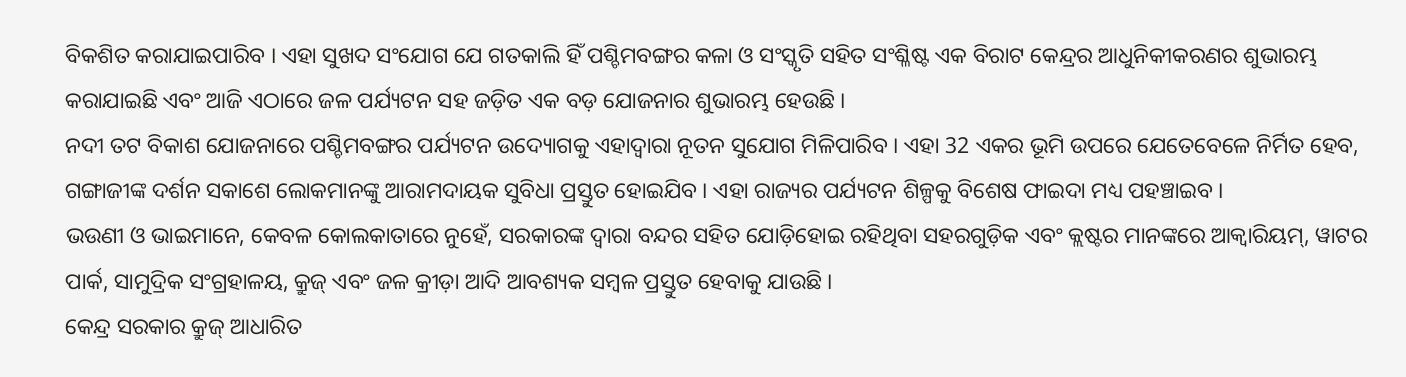ବିକଶିତ କରାଯାଇପାରିବ । ଏହା ସୁଖଦ ସଂଯୋଗ ଯେ ଗତକାଲି ହିଁ ପଶ୍ଚିମବଙ୍ଗର କଳା ଓ ସଂସ୍କୃତି ସହିତ ସଂଶ୍ଳିଷ୍ଟ ଏକ ବିରାଟ କେନ୍ଦ୍ରର ଆଧୁନିକୀକରଣର ଶୁଭାରମ୍ଭ କରାଯାଇଛି ଏବଂ ଆଜି ଏଠାରେ ଜଳ ପର୍ଯ୍ୟଟନ ସହ ଜଡ଼ିତ ଏକ ବଡ଼ ଯୋଜନାର ଶୁଭାରମ୍ଭ ହେଉଛି ।
ନଦୀ ତଟ ବିକାଶ ଯୋଜନାରେ ପଶ୍ଚିମବଙ୍ଗର ପର୍ଯ୍ୟଟନ ଉଦ୍ୟୋଗକୁ ଏହାଦ୍ୱାରା ନୂତନ ସୁଯୋଗ ମିଳିପାରିବ । ଏହା 32 ଏକର ଭୂମି ଉପରେ ଯେତେବେଳେ ନିର୍ମିତ ହେବ, ଗଙ୍ଗାଜୀଙ୍କ ଦର୍ଶନ ସକାଶେ ଲୋକମାନଙ୍କୁ ଆରାମଦାୟକ ସୁବିଧା ପ୍ରସ୍ତୁତ ହୋଇଯିବ । ଏହା ରାଜ୍ୟର ପର୍ଯ୍ୟଟନ ଶିଳ୍ପକୁ ବିଶେଷ ଫାଇଦା ମଧ୍ୟ ପହଞ୍ଚାଇବ ।
ଭଉଣୀ ଓ ଭାଇମାନେ, କେବଳ କୋଲକାତାରେ ନୁହେଁ, ସରକାରଙ୍କ ଦ୍ୱାରା ବନ୍ଦର ସହିତ ଯୋଡ଼ିହୋଇ ରହିଥିବା ସହରଗୁଡ଼ିକ ଏବଂ କ୍ଲଷ୍ଟର ମାନଙ୍କରେ ଆକ୍ୱାରିୟମ୍, ୱାଟର ପାର୍କ, ସାମୁଦ୍ରିକ ସଂଗ୍ରହାଳୟ, କ୍ରୁଜ୍ ଏବଂ ଜଳ କ୍ରୀଡ଼ା ଆଦି ଆବଶ୍ୟକ ସମ୍ବଳ ପ୍ରସ୍ତୁତ ହେବାକୁ ଯାଉଛି ।
କେନ୍ଦ୍ର ସରକାର କ୍ରୁଜ୍ ଆଧାରିତ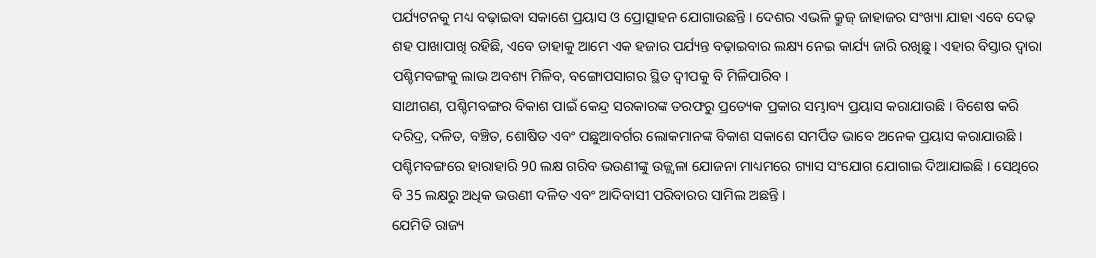ପର୍ଯ୍ୟଟନକୁ ମଧ୍ୟ ବଢ଼ାଇବା ସକାଶେ ପ୍ରୟାସ ଓ ପ୍ରୋତ୍ସାହନ ଯୋଗାଉଛନ୍ତି । ଦେଶର ଏଭଳି କ୍ରୁଜ୍ ଜାହାଜର ସଂଖ୍ୟା ଯାହା ଏବେ ଦେଢ଼ ଶହ ପାଖାପାଖି ରହିଛି, ଏବେ ତାହାକୁ ଆମେ ଏକ ହଜାର ପର୍ଯ୍ୟନ୍ତ ବଢ଼ାଇବାର ଲକ୍ଷ୍ୟ ନେଇ କାର୍ଯ୍ୟ ଜାରି ରଖିଛୁ । ଏହାର ବିସ୍ତାର ଦ୍ୱାରା ପଶ୍ଚିମବଙ୍ଗକୁ ଲାଭ ଅବଶ୍ୟ ମିଳିବ, ବଙ୍ଗୋପସାଗର ସ୍ଥିତ ଦ୍ୱୀପକୁ ବି ମିଳିପାରିବ ।
ସାଥୀଗଣ, ପଶ୍ଚିମବଙ୍ଗର ବିକାଶ ପାଇଁ କେନ୍ଦ୍ର ସରକାରଙ୍କ ତରଫରୁ ପ୍ରତ୍ୟେକ ପ୍ରକାର ସମ୍ଭାବ୍ୟ ପ୍ରୟାସ କରାଯାଉଛି । ବିଶେଷ କରି ଦରିଦ୍ର, ଦଳିତ, ବଞ୍ଚିତ, ଶୋଷିତ ଏବଂ ପଛୁଆବର୍ଗର ଲୋକମାନଙ୍କ ବିକାଶ ସକାଶେ ସମର୍ପିତ ଭାବେ ଅନେକ ପ୍ରୟାସ କରାଯାଉଛି ।
ପଶ୍ଚିମବଙ୍ଗରେ ହାରାହାରି 90 ଲକ୍ଷ ଗରିବ ଭଉଣୀଙ୍କୁ ଉଜ୍ଜ୍ୱଳା ଯୋଜନା ମାଧ୍ୟମରେ ଗ୍ୟାସ ସଂଯୋଗ ଯୋଗାଇ ଦିଆଯାଇଛି । ସେଥିରେ ବି 35 ଲକ୍ଷରୁ ଅଧିକ ଭଉଣୀ ଦଳିତ ଏବଂ ଆଦିବାସୀ ପରିବାରର ସାମିଲ ଅଛନ୍ତି ।
ଯେମିତି ରାଜ୍ୟ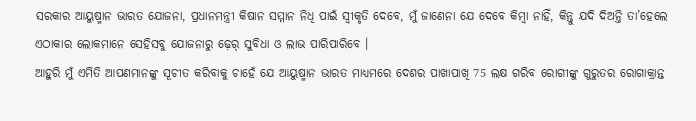ସରକାର ଆୟୁଷ୍ମାନ ଭାରତ ଯୋଜନା, ପ୍ରଧାନମନ୍ତ୍ରୀ କିଷାନ ସମ୍ମାନ ନିଧି ପାଇଁ ସ୍ୱୀକୃତି ଦେବେ, ମୁଁ ଜାଣେନା ଯେ ଦେବେ କିମ୍ବା ନାହିଁ, କିନ୍ତୁ ଯଦି ଦିଅନ୍ତି ତା’ହେଲେ ଏଠାକାର ଲୋକମାନେ ସେହିସବୁ ଯୋଜନାରୁ ଢ଼େର୍ ସୁବିଧା ଓ ଲାଭ ପାରିପାରିବେ ।
ଆହୁରି ମୁଁ ଏମିତି ଆପଣମାନଙ୍କୁ ସୂଚୀତ କରିବାକୁ ଚାହେଁ ଯେ ଆୟୁଷ୍ମାନ ଭାରତ ମାଧ୍ୟମରେ ଦେଶର ପାଖାପାଖି 75 ଲକ୍ଷ ଗରିବ ରୋଗୀଙ୍କୁ ଗୁରୁତର ରୋଗାକ୍ରାନ୍ତ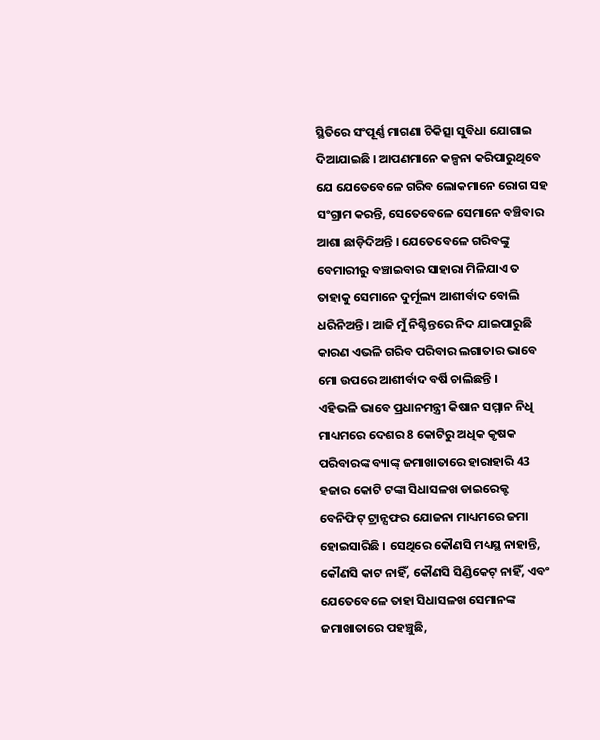ସ୍ଥିତିରେ ସଂପୂର୍ଣ୍ଣ ମାଗଣା ଚିକିତ୍ସା ସୁବିଧା ଯୋଗାଇ ଦିଆଯାଇଛି । ଆପଣମାନେ କଳ୍ପନା କରିପାରୁଥିବେ ଯେ ଯେତେବେଳେ ଗରିବ ଲୋକମାନେ ରୋଗ ସହ ସଂଗ୍ରାମ କରନ୍ତି, ସେତେବେଳେ ସେମାନେ ବଞ୍ଚିବାର ଆଶା ଛାଡ଼ିଦିଅନ୍ତି । ଯେତେବେଳେ ଗରିବଙ୍କୁ ବେମାରୀରୁ ବଞ୍ଚାଇବାର ସାହାରା ମିଳିଯାଏ ତ ତାହାକୁ ସେମାନେ ଦୁର୍ମୂଲ୍ୟ ଆଶୀର୍ବାଦ ବୋଲି ଧରିନିଅନ୍ତି । ଆଜି ମୁଁ ନିଶ୍ଚିନ୍ତରେ ନିଦ ଯାଇପାରୁଛି କାରଣ ଏଭଳି ଗରିବ ପରିବାର ଲଗାତାର ଭାବେ ମୋ ଉପରେ ଆଶୀର୍ବାଦ ବର୍ଷି ଚାଲିଛନ୍ତି ।
ଏହିଭଳି ଭାବେ ପ୍ରଧାନମନ୍ତ୍ରୀ କିଷାନ ସମ୍ମାନ ନିଧି ମାଧ୍ୟମରେ ଦେଶର 8 କୋଟିରୁ ଅଧିକ କୃଷକ ପରିବାରଙ୍କ ବ୍ୟାଙ୍କ୍ ଜମାଖାତାରେ ହାରାହାରି 43 ହଜାର କୋଟି ଟଙ୍କା ସିଧାସଳଖ ଡାଇରେକ୍ଟ ବେନିଫିଟ୍ ଟ୍ରାନ୍ସଫର ଯୋଜନା ମାଧ୍ୟମରେ ଜମା ହୋଇସାରିଛି । ସେଥିରେ କୌଣସି ମଧ୍ୟସ୍ଥ ନାହାନ୍ତି, କୌଣସି କାଟ ନାହିଁ, କୌଣସି ସିଣ୍ଡିକେଟ୍ ନାହିଁ, ଏବଂ ଯେତେବେଳେ ତାହା ସିଧାସଳଖ ସେମାନଙ୍କ ଜମାଖାତାରେ ପହଞ୍ଚୁଛି,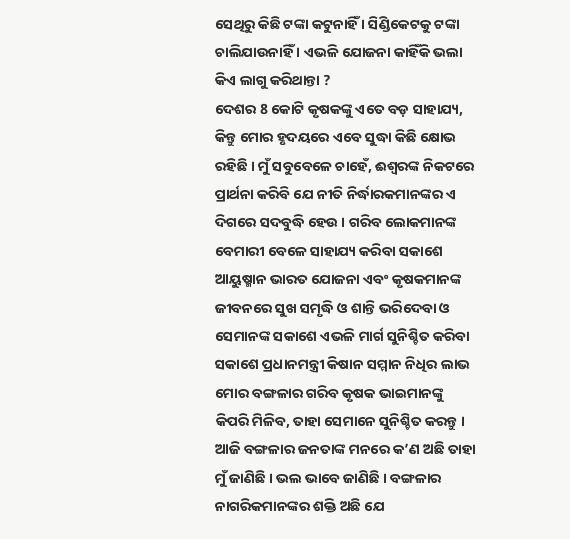ସେଥିରୁ କିଛି ଟଙ୍କା କଟୁନାହିଁ । ସିଣ୍ଡିକେଟକୁ ଟଙ୍କା ଚାଲିଯାଉନାହିଁ । ଏଭଳି ଯୋଜନା କାହିଁକି ଭଲା କିଏ ଲାଗୁ କରିଥାନ୍ତା ?
ଦେଶର 8 କୋଟି କୃଷକଙ୍କୁ ଏତେ ବଡ଼ ସାହାଯ୍ୟ, କିନ୍ତୁ ମୋର ହୃଦୟରେ ଏବେ ସୁଦ୍ଧା କିଛି କ୍ଷୋଭ ରହିଛି । ମୁଁ ସବୁବେଳେ ଚାହେଁ, ଈଶ୍ୱରଙ୍କ ନିକଟରେ ପ୍ରାର୍ଥନା କରିବି ଯେ ନୀତି ନିର୍ଦ୍ଧାରକମାନଙ୍କର ଏ ଦିଗରେ ସଦବୁଦ୍ଧି ହେଉ । ଗରିବ ଲୋକମାନଙ୍କ ବେମାରୀ ବେଳେ ସାହାଯ୍ୟ କରିବା ସକାଶେ ଆୟୁଷ୍ମାନ ଭାରତ ଯୋଜନା ଏବଂ କୃଷକମାନଙ୍କ ଜୀବନରେ ସୁଖ ସମୃଦ୍ଧି ଓ ଶାନ୍ତି ଭରିଦେବା ଓ ସେମାନଙ୍କ ସକାଶେ ଏଭଳି ମାର୍ଗ ସୁନିଶ୍ଚିତ କରିବା ସକାଶେ ପ୍ରଧାନମନ୍ତ୍ରୀ କିଷାନ ସମ୍ମାନ ନିଧିର ଲାଭ ମୋର ବଙ୍ଗଳାର ଗରିବ କୃଷକ ଭାଇମାନଙ୍କୁ କିପରି ମିଳିବ, ତାହା ସେମାନେ ସୁନିଶ୍ଚିତ କରନ୍ତୁ । ଆଜି ବଙ୍ଗଳାର ଜନତାଙ୍କ ମନରେ କ’ଣ ଅଛି ତାହା ମୁଁ ଜାଣିଛି । ଭଲ ଭାବେ ଜାଣିଛି । ବଙ୍ଗଳାର ନାଗରିକମାନଙ୍କର ଶକ୍ତି ଅଛି ଯେ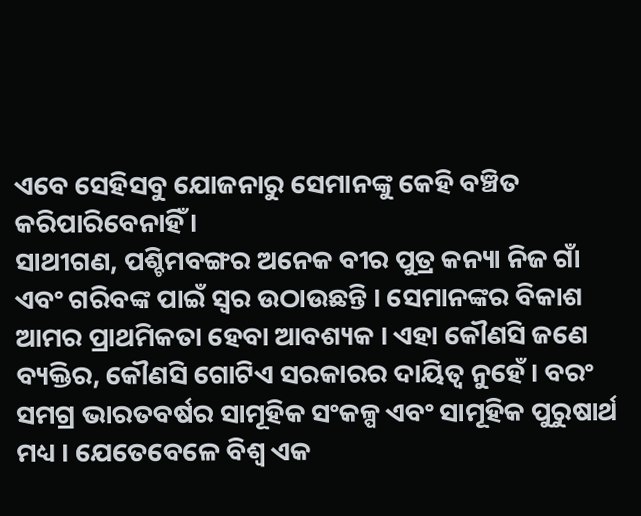ଏବେ ସେହିସବୁ ଯୋଜନାରୁ ସେମାନଙ୍କୁ କେହି ବଞ୍ଚିତ କରିପାରିବେନାହିଁ ।
ସାଥୀଗଣ, ପଶ୍ଚିମବଙ୍ଗର ଅନେକ ବୀର ପୁତ୍ର କନ୍ୟା ନିଜ ଗାଁ ଏବଂ ଗରିବଙ୍କ ପାଇଁ ସ୍ୱର ଉଠାଉଛନ୍ତି । ସେମାନଙ୍କର ବିକାଶ ଆମର ପ୍ରାଥମିକତା ହେବା ଆବଶ୍ୟକ । ଏହା କୌଣସି ଜଣେ ବ୍ୟକ୍ତିର, କୌଣସି ଗୋଟିଏ ସରକାରର ଦାୟିତ୍ୱ ନୁହେଁ । ବରଂ ସମଗ୍ର ଭାରତବର୍ଷର ସାମୂହିକ ସଂକଳ୍ପ ଏବଂ ସାମୂହିକ ପୁରୁଷାର୍ଥ ମଧ୍ୟ । ଯେତେବେଳେ ବିଶ୍ୱ ଏକ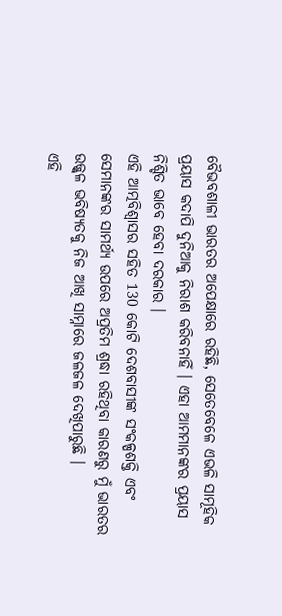ବୈଭବଶାଳୀ ଭାରତର ଅପେକ୍ଷାରେ ରହିଛି, ସେତେବେଳେ ଏଭଳି ସାମୂହିକ ପ୍ରୟାସ କଦାପି ଦୁନିଆକୁ ନିରାଶ କରିବନାହିଁ । ଏହା ଆମମାନଙ୍କର ପ୍ରୟାସ ନିଶ୍ଚିତ ଭାବେ ହେବା ଦରକାର ।
ଏହି ଆତ୍ମବିଶ୍ୱାସର ସହିତ 130 କୋଟି ଦେଶବାସୀଙ୍କ ସଂକଳ୍ପଶକ୍ତି ଏବଂ ସେମାନଙ୍କର ସାମର୍ଥ୍ୟ ଉପରେ ଅପ୍ରତିମ ଶ୍ରଦ୍ଧା ରହିଥିବା କାରଣରୁ ମୁଁ ଭାରତର ଉଜ୍ଜ୍ୱଳ ଭବିଷ୍ୟତକୁ ନିଜ ଆଖି ସାମ୍ନାରେ ଜଳଜଳ ଦେଖିପାରୁଛି ।
ଏହି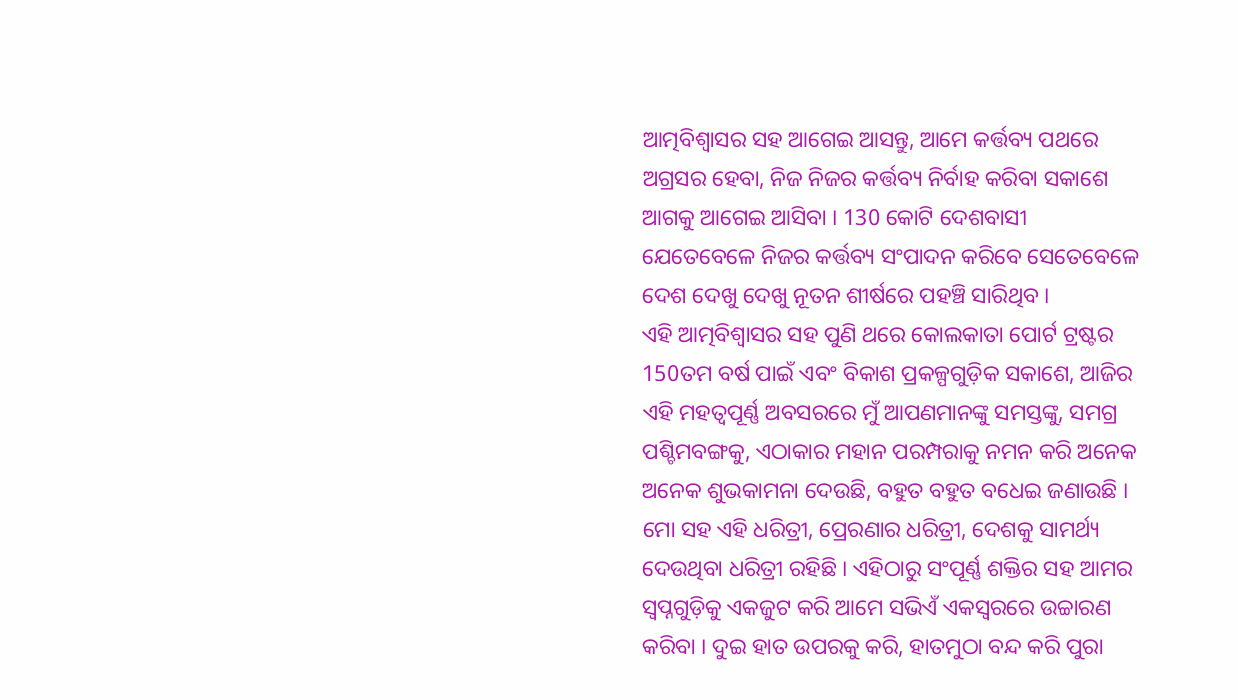ଆତ୍ମବିଶ୍ୱାସର ସହ ଆଗେଇ ଆସନ୍ତୁ, ଆମେ କର୍ତ୍ତବ୍ୟ ପଥରେ ଅଗ୍ରସର ହେବା, ନିଜ ନିଜର କର୍ତ୍ତବ୍ୟ ନିର୍ବାହ କରିବା ସକାଶେ ଆଗକୁ ଆଗେଇ ଆସିବା । 130 କୋଟି ଦେଶବାସୀ ଯେତେବେଳେ ନିଜର କର୍ତ୍ତବ୍ୟ ସଂପାଦନ କରିବେ ସେତେବେଳେ ଦେଶ ଦେଖୁ ଦେଖୁ ନୂତନ ଶୀର୍ଷରେ ପହଞ୍ଚି ସାରିଥିବ ।
ଏହି ଆତ୍ମବିଶ୍ୱାସର ସହ ପୁଣି ଥରେ କୋଲକାତା ପୋର୍ଟ ଟ୍ରଷ୍ଟର 150ତମ ବର୍ଷ ପାଇଁ ଏବଂ ବିକାଶ ପ୍ରକଳ୍ପଗୁଡ଼ିକ ସକାଶେ, ଆଜିର ଏହି ମହତ୍ଵପୂର୍ଣ୍ଣ ଅବସରରେ ମୁଁ ଆପଣମାନଙ୍କୁ ସମସ୍ତଙ୍କୁ, ସମଗ୍ର ପଶ୍ଚିମବଙ୍ଗକୁ, ଏଠାକାର ମହାନ ପରମ୍ପରାକୁ ନମନ କରି ଅନେକ ଅନେକ ଶୁଭକାମନା ଦେଉଛି, ବହୁତ ବହୁତ ବଧେଇ ଜଣାଉଛି ।
ମୋ ସହ ଏହି ଧରିତ୍ରୀ, ପ୍ରେରଣାର ଧରିତ୍ରୀ, ଦେଶକୁ ସାମର୍ଥ୍ୟ ଦେଉଥିବା ଧରିତ୍ରୀ ରହିଛି । ଏହିଠାରୁ ସଂପୂର୍ଣ୍ଣ ଶକ୍ତିର ସହ ଆମର ସ୍ୱପ୍ନଗୁଡ଼ିକୁ ଏକଜୁଟ କରି ଆମେ ସଭିଏଁ ଏକସ୍ୱରରେ ଉଚ୍ଚାରଣ କରିବା । ଦୁଇ ହାତ ଉପରକୁ କରି, ହାତମୁଠା ବନ୍ଦ କରି ପୁରା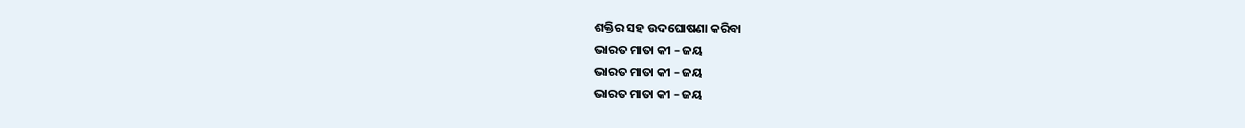ଶକ୍ତିର ସହ ଉଦଘୋଷଣା କରିବା
ଭାରତ ମାତା କୀ – ଜୟ
ଭାରତ ମାତା କୀ – ଜୟ
ଭାରତ ମାତା କୀ – ଜୟ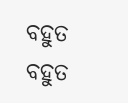ବହୁତ ବହୁତ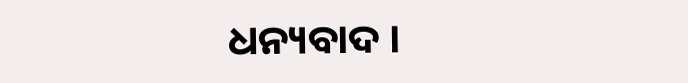ଧନ୍ୟବାଦ ।